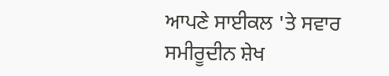ਆਪਣੇ ਸਾਈਕਲ 'ਤੇ ਸਵਾਰ ਸਮੀਰੂਦੀਨ ਸ਼ੇਖ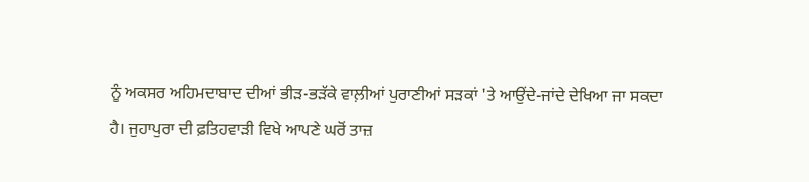ਨੂੰ ਅਕਸਰ ਅਹਿਮਦਾਬਾਦ ਦੀਆਂ ਭੀੜ-ਭੜੱਕੇ ਵਾਲ਼ੀਆਂ ਪੁਰਾਣੀਆਂ ਸੜਕਾਂ 'ਤੇ ਆਉਂਦੇ-ਜਾਂਦੇ ਦੇਖਿਆ ਜਾ ਸਕਦਾ ਹੈ। ਜੁਹਾਪੁਰਾ ਦੀ ਫ਼ਤਿਹਵਾੜੀ ਵਿਖੇ ਆਪਣੇ ਘਰੋਂ ਤਾਜ਼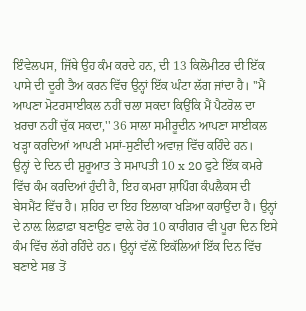ਇੰਵੇਲਪਸ, ਜਿੱਥੇ ਉਹ ਕੰਮ ਕਰਦੇ ਹਨ, ਦੀ 13 ਕਿਲੋਮੀਟਰ ਦੀ ਇੱਕ ਪਾਸੇ ਦੀ ਦੂਰੀ ਤੈਅ ਕਰਨ ਵਿੱਚ ਉਨ੍ਹਾਂ ਇੱਕ ਘੰਟਾ ਲੱਗ ਜਾਂਦਾ ਹੈ। ''ਮੈਂ ਆਪਣਾ ਮੋਟਰਸਾਈਕਲ ਨਹੀਂ ਚਲਾ ਸਕਦਾ ਕਿਉਂਕਿ ਮੈਂ ਪੈਟਰੋਲ ਦਾ ਖ਼ਰਚਾ ਨਹੀਂ ਚੁੱਕ ਸਕਦਾ,'' 36 ਸਾਲਾ ਸਮੀਰੂਦੀਨ ਆਪਣਾ ਸਾਈਕਲ ਖੜ੍ਹਾ ਕਰਦਿਆਂ ਆਪਣੀ ਮਸਾਂ-ਸੁਣੀਂਦੀ ਅਵਾਜ਼ ਵਿੱਚ ਕਹਿੰਦੇ ਹਨ।
ਉਨ੍ਹਾਂ ਦੇ ਦਿਨ ਦੀ ਸ਼ੁਰੂਆਤ ਤੇ ਸਮਾਪਤੀ 10 x 20 ਫੁਟੇ ਇੱਕ ਕਮਰੇ ਵਿੱਚ ਕੰਮ ਕਰਦਿਆਂ ਹੁੰਦੀ ਹੈ, ਇਹ ਕਮਰਾ ਸ਼ਾਪਿੰਗ ਕੰਪਲੈਕਸ ਦੀ ਬੇਸਮੈਂਟ ਵਿੱਚ ਹੈ। ਸ਼ਹਿਰ ਦਾ ਇਹ ਇਲਾਕਾ ਖੜਿਆ ਕਹਾਉਂਦਾ ਹੈ। ਉਨ੍ਹਾਂ ਦੇ ਨਾਲ਼ ਲਿਫ਼ਾਫ਼ਾ ਬਣਾਉਣ ਵਾਲ਼ੇ ਹੋਰ 10 ਕਾਰੀਗਰ ਵੀ ਪੂਰਾ ਦਿਨ ਇਸੇ ਕੰਮ ਵਿੱਚ ਲੱਗੇ ਰਹਿੰਦੇ ਹਨ। ਉਨ੍ਹਾਂ ਵੱਲ਼ੋਂ ਇਕੱਲਿਆਂ ਇੱਕ ਦਿਨ ਵਿੱਚ ਬਣਾਏ ਸਭ ਤੋਂ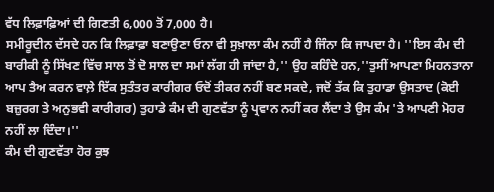ਵੱਧ ਲਿਫ਼ਾਫ਼ਿਆਂ ਦੀ ਗਿਣਤੀ 6,000 ਤੋਂ 7,000 ਹੈ।
ਸਮੀਰੂਦੀਨ ਦੱਸਦੇ ਹਨ ਕਿ ਲਿਫ਼ਾਫ਼ਾ ਬਣਾਉਣਾ ਓਨਾ ਵੀ ਸੁਖ਼ਾਲਾ ਕੰਮ ਨਹੀਂ ਹੈ ਜਿੰਨਾ ਕਿ ਜਾਪਦਾ ਹੈ। ''ਇਸ ਕੰਮ ਦੀ ਬਾਰੀਕੀ ਨੂੰ ਸਿੱਖਣ ਵਿੱਚ ਸਾਲ ਤੋਂ ਦੋ ਸਾਲ ਦਾ ਸਮਾਂ ਲੱਗ ਹੀ ਜਾਂਦਾ ਹੈ,'' ਉਹ ਕਹਿੰਦੇ ਹਨ,''ਤੁਸੀਂ ਆਪਣਾ ਮਿਹਨਤਾਨਾ ਆਪ ਤੈਅ ਕਰਨ ਵਾਲ਼ੇ ਇੱਕ ਸੁਤੰਤਰ ਕਾਰੀਗਰ ਓਦੋਂ ਤੀਕਰ ਨਹੀਂ ਬਣ ਸਕਦੇ, ਜਦੋਂ ਤੱਕ ਕਿ ਤੁਹਾਡਾ ਉਸਤਾਦ (ਕੋਈ ਬਜ਼ੁਰਗ ਤੇ ਅਨੁਭਵੀ ਕਾਰੀਗਰ) ਤੁਹਾਡੇ ਕੰਮ ਦੀ ਗੁਣਵੱਤਾ ਨੂੰ ਪ੍ਰਵਾਨ ਨਹੀਂ ਕਰ ਲੈਂਦਾ ਤੇ ਉਸ ਕੰਮ 'ਤੇ ਆਪਣੀ ਮੋਹਰ ਨਹੀਂ ਲਾ ਦਿੰਦਾ।''
ਕੰਮ ਦੀ ਗੁਣਵੱਤਾ ਹੋਰ ਕੁਝ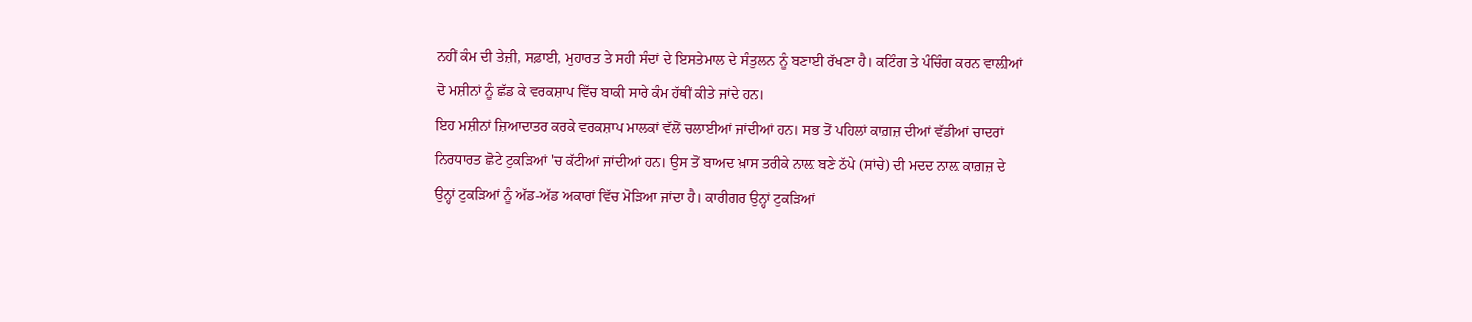ਨਹੀਂ ਕੰਮ ਦੀ ਤੇਜ਼ੀ, ਸਫ਼ਾਈ, ਮੁਹਾਰਤ ਤੇ ਸਹੀ ਸੰਦਾਂ ਦੇ ਇਸਤੇਮਾਲ ਦੇ ਸੰਤੁਲਨ ਨੂੰ ਬਣਾਈ ਰੱਖਣਾ ਹੈ। ਕਟਿੰਗ ਤੇ ਪੰਚਿੰਗ ਕਰਨ ਵਾਲ਼ੀਆਂ ਦੋ ਮਸ਼ੀਨਾਂ ਨੂੰ ਛੱਡ ਕੇ ਵਰਕਸ਼ਾਪ ਵਿੱਚ ਬਾਕੀ ਸਾਰੇ ਕੰਮ ਹੱਥੀਂ ਕੀਤੇ ਜਾਂਦੇ ਹਨ।
ਇਹ ਮਸ਼ੀਨਾਂ ਜ਼ਿਆਦਾਤਰ ਕਰਕੇ ਵਰਕਸ਼ਾਪ ਮਾਲਕਾਂ ਵੱਲੋਂ ਚਲਾਈਆਂ ਜਾਂਦੀਆਂ ਹਨ। ਸਭ ਤੋਂ ਪਹਿਲਾਂ ਕਾਗ਼ਜ਼ ਦੀਆਂ ਵੱਡੀਆਂ ਚਾਦਰਾਂ ਨਿਰਧਾਰਤ ਛੋਟੇ ਟੁਕੜਿਆਂ 'ਚ ਕੱਟੀਆਂ ਜਾਂਦੀਆਂ ਹਨ। ਉਸ ਤੋਂ ਬਾਅਦ ਖ਼ਾਸ ਤਰੀਕੇ ਨਾਲ਼ ਬਣੇ ਠੱਪੇ (ਸਾਂਚੇ) ਦੀ ਮਦਦ ਨਾਲ਼ ਕਾਗ਼ਜ਼ ਦੇ ਉਨ੍ਹਾਂ ਟੁਕੜਿਆਂ ਨੂੰ ਅੱਡ-ਅੱਡ ਅਕਾਰਾਂ ਵਿੱਚ ਮੋੜਿਆ ਜਾਂਦਾ ਹੈ। ਕਾਰੀਗਰ ਉਨ੍ਹਾਂ ਟੁਕੜਿਆਂ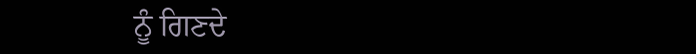ਨੂੰ ਗਿਣਦੇ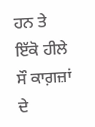ਹਨ ਤੇ ਇੱਕੋ ਹੀਲੇ ਸੌ ਕਾਗ਼ਜ਼ਾਂ ਦੇ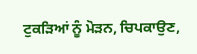ਟੁਕੜਿਆਂ ਨੂੰ ਮੋੜਨ, ਚਿਪਕਾਉਣ,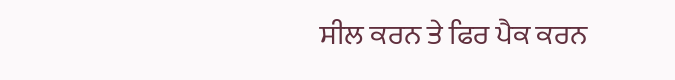ਸੀਲ ਕਰਨ ਤੇ ਫਿਰ ਪੈਕ ਕਰਨ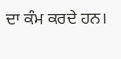ਦਾ ਕੰਮ ਕਰਦੇ ਹਨ।